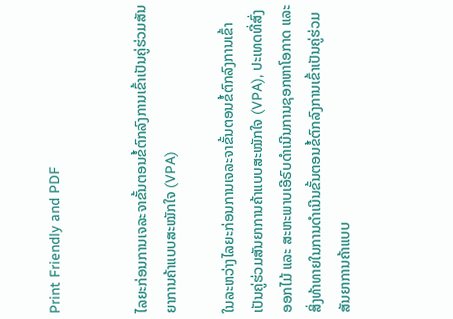Print Friendly and PDF


ໄລຍະກ່ອນການເຈລະຈາຂັ້ນຕອນຂໍ້ຕົກລົງການເຂົ້າເປັນຄູ່ຮ່ວມສັນຍາການຄ້າແບບສະໝັກໃຈ (VPA)

ໃນລະຫວ່າງໄລຍະກ່ອນການເຈລະຈາຂັ້ນຕອນຂໍ້ຕົກລົງການເຂົ້າເປັນຄູ່ຮ່ວມສັນຍາການຄ້າແບບສະໝັກໃຈ (VPA), ປະເທດທີ່ສົ່ງອອກໄມ້ ແລະ ສະຫະພາບເອີຣົບດຳເນີນການຊອກຫາໂອກາດ ແລະ ສິ່ງທ້າທາຍໃນການດຳເນີນຂັ້ນຕອນຂໍ້ຕົກລົງການເຂົ້າເປັນຄູ່ຮ່ວມສັນຍາການຄ້າແບບ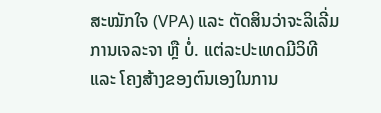ສະໝັກໃຈ (VPA) ແລະ ຕັດສິນວ່າຈະລິເລີ່ມການເຈລະຈາ ຫຼື ບໍ່. ແຕ່ລະປະເທດມີວິທີ ແລະ ໂຄງສ້າງຂອງຕົນເອງໃນການ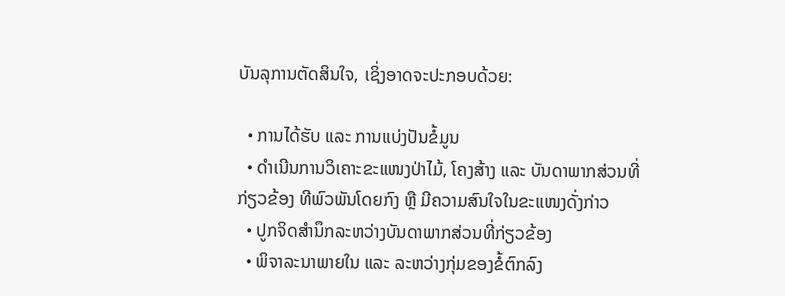ບັນລຸການຕັດສິນໃຈ, ເຊິ່ງອາດຈະປະກອບດ້ວຍ:

  • ການໄດ້ຮັບ ແລະ ການແບ່ງປັນຂໍ້ມູນ
  • ດຳເນີນການວິເຄາະຂະແໜງປ່າໄມ້, ໂຄງສ້າງ ແລະ ບັນດາພາກສ່ວນທີ່ກ່ຽວຂ້ອງ ທີພົວພັນໂດຍກົງ ຫຼື ມີຄວາມສົນໃຈໃນຂະແໜງດັ່ງກ່າວ
  • ປູກຈິດສຳນຶກລະຫວ່າງບັນດາພາກສ່ວນທີ່ກ່ຽວຂ້ອງ
  • ພິຈາລະນາພາຍໃນ ແລະ ລະຫວ່າງກຸ່ມຂອງຂໍ້ຕົກລົງ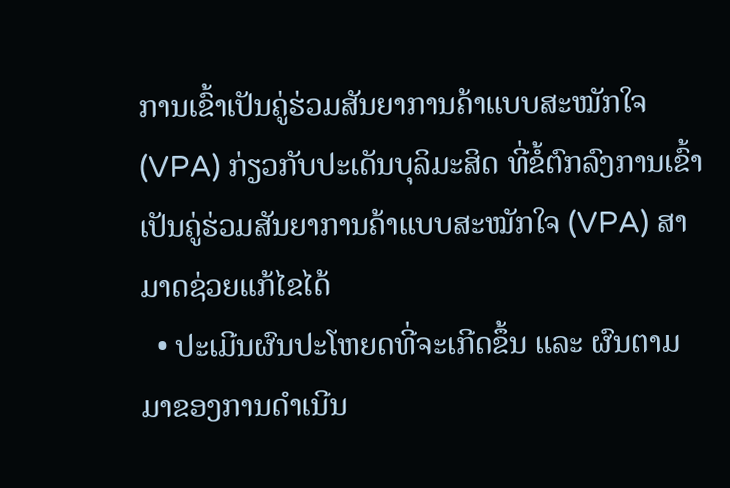ການເຂົ້າເປັນຄູ່ຮ່ວມສັນຍາການຄ້າແບບສະໝັກໃຈ (VPA) ກ່ຽວກັບປະເດັນບຸລິມະສິດ ທີ່ຂໍ້ຕົກລົງການເຂົ້າເປັນຄູ່ຮ່ວມສັນຍາການຄ້າແບບສະໝັກໃຈ (VPA) ສາມາດຊ່ວຍແກ້ໄຂໄດ້
  • ປະເມີນຜົນປະໂຫຍດທີ່ຈະເກີດຂຶ້ນ ແລະ ຜົນຕາມມາຂອງການດຳເນີນ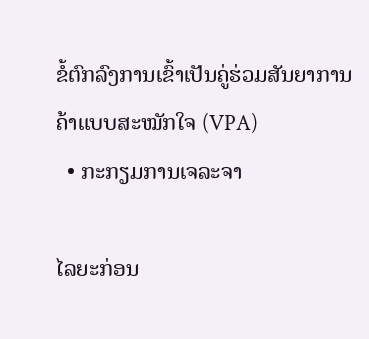ຂໍ້ຕົກລົງການເຂົ້າເປັນຄູ່ຮ່ວມສັນຍາການຄ້າແບບສະໝັກໃຈ (VPA)
  • ກະກຽມການເຈລະຈາ

ໄລຍະກ່ອນ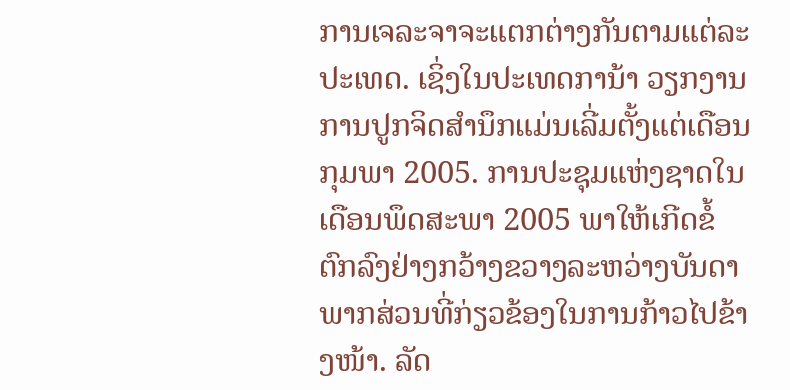ການເຈລະຈາຈະແຕກຕ່າງກັນຕາມແຕ່ລະປະເທດ. ເຊິ່ງໃນປະເທດການ້າ ວຽກງານການປູກຈິດສຳນຶກແມ່ນເລີ່ມຕັ້ງແຕ່ເດືອນກຸມພາ 2005. ການປະຊຸມແຫ່ງຊາດໃນເດືອນພຶດສະພາ 2005 ພາໃຫ້ເກີດຂໍ້ຕົກລົງຢ່າງກວ້າງຂວາງລະຫວ່າງບັນດາພາກສ່ວນທີ່ກ່ຽວຂ້ອງໃນການກ້າວໄປຂ້າງໜ້າ. ລັດ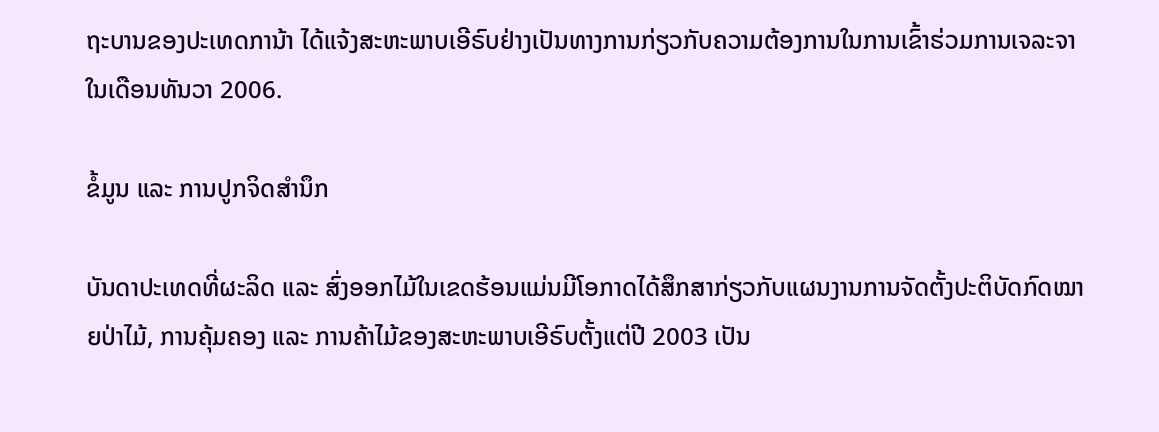ຖະບານຂອງປະເທດການ້າ ໄດ້ແຈ້ງສະຫະພາບເອີຣົບຢ່າງເປັນທາງການກ່ຽວກັບຄວາມຕ້ອງການໃນການເຂົ້າຮ່ວມການເຈລະຈາໃນເດືອນທັນວາ 2006.

ຂໍ້ມູນ ແລະ ການປູກຈິດສຳນຶກ

ບັນດາປະເທດທີ່ຜະລິດ ແລະ ສົ່ງອອກໄມ້ໃນເຂດຮ້ອນແມ່ນມີໂອກາດໄດ້ສຶກສາກ່ຽວກັບແຜນງານການຈັດຕັ້ງປະຕິບັດກົດໝາຍປ່າໄມ້, ການຄຸ້ມຄອງ ແລະ ການຄ້າໄມ້ຂອງສະຫະພາບເອີຣົບຕັ້ງແຕ່ປີ 2003 ເປັນ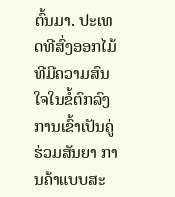ຕົ້ນມາ. ປະເທດທີສົ່ງອອກໄມ້ທີມີຄວາມສົນໃຈໃນຂໍ້ຕົກລົງການເຂົ້າເປັນຄູ່ຮ່ວມສັນຍາ ການຄ້າແບບສະ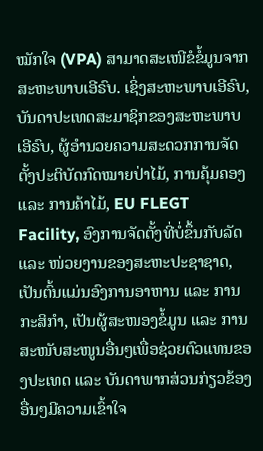ໝັກໃຈ (VPA) ສາມາດສະເໜີຂໍຂໍ້ມູນຈາກສະຫະພາບເອີຣົບ. ເຊິ່ງສະຫະພາບເອີຣົບ, ບັນດາປະເທດສະມາຊິກຂອງສະຫະພາບເອີຣົບ, ຜູ້ອຳນວຍຄວາມສະດວກການຈັດຕັ້ງປະຕິບັດກົດໝາຍປ່າໄມ້, ການຄຸ້ມຄອງ ແລະ ການຄ້າໄມ້, EU FLEGT Facility, ອົງການຈັດຕັ້ງທີ່ບໍ່ຂຶ້ນກັບລັດ ແລະ ໜ່ວຍງານຂອງສະຫະປະຊາຊາດ, ເປັນຕົ້ນແມ່ນອົງການອາຫານ ແລະ ການກະສິກຳ, ເປັນຜູ້ສະໜອງຂໍ້ມູນ ແລະ ການສະໜັບສະໜູນອື່ນໆເພື່ອຊ່ວຍຕົວແທນຂອງປະເທດ ແລະ ບັນດາພາກສ່ວນກ່ຽວຂ້ອງອື່ນໆມີຄວາມເຂົ້າໃຈ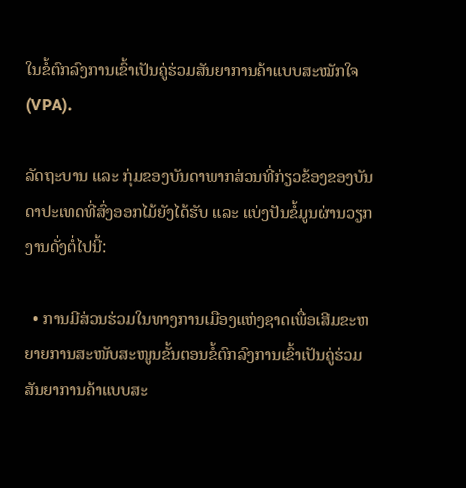ໃນຂໍ້ຕົກລົງການເຂົ້າເປັນຄູ່ຮ່ວມສັນຍາການຄ້າແບບສະໝັກໃຈ (VPA).

ລັດຖະບານ ແລະ ກຸ່ມຂອງບັນດາພາກສ່ວນທີ່ກ່ຽວຂ້ອງຂອງບັນດາປະເທດທີ່ສົ່ງອອກໄມ້ຍັງໄດ້ຮັບ ແລະ ແບ່ງປັນຂໍ້ມູນຜ່ານວຽກງານດັ່ງຕໍ່ໄປນີ້:

  • ການມີສ່ວນຮ່ວມໃນທາງການເມືອງແຫ່ງຊາດເພື່ອເສີມຂະຫຍາຍການສະໜັບສະໜູນຂັ້ນຕອນຂໍ້ຕົກລົງການເຂົ້າເປັນຄູ່ຮ່ວມສັນຍາການຄ້າແບບສະ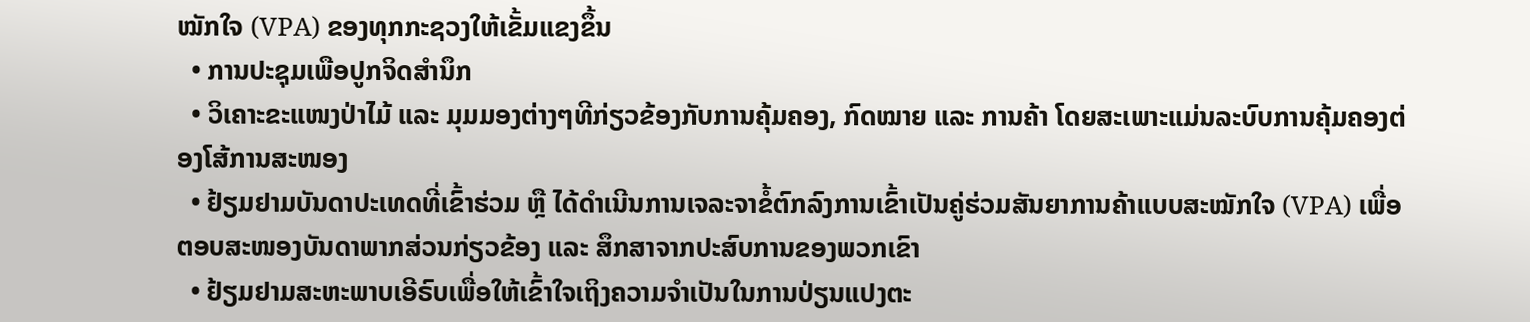ໝັກໃຈ (VPA) ຂອງທຸກກະຊວງໃຫ້ເຂັ້ມແຂງຂຶ້ນ
  • ການປະຊຸມເພືອປູກຈິດສຳນຶກ
  • ວິເຄາະຂະແໜງປ່າໄມ້ ແລະ ມຸມມອງຕ່າງໆທີກ່ຽວຂ້ອງກັບການຄຸ້ມຄອງ, ກົດໝາຍ ແລະ ການຄ້າ ໂດຍສະເພາະແມ່ນລະບົບການຄຸ້ມຄອງຕ່ອງໂສ້ການສະໜອງ
  • ຢ້ຽມຢາມບັນດາປະເທດທີ່ເຂົ້າຮ່ວມ ຫຼື ໄດ້ດຳເນີນການເຈລະຈາຂໍ້ຕົກລົງການເຂົ້າເປັນຄູ່ຮ່ວມສັນຍາການຄ້າແບບສະໝັກໃຈ (VPA) ເພື່ອຕອບສະໜອງບັນດາພາກສ່ວນກ່ຽວຂ້ອງ ແລະ ສຶກສາຈາກປະສົບການຂອງພວກເຂົາ
  • ຢ້ຽມຢາມສະຫະພາບເອີຣົບເພື່ອໃຫ້ເຂົ້າໃຈເຖິງຄວາມຈຳເປັນໃນການປ່ຽນແປງຕະ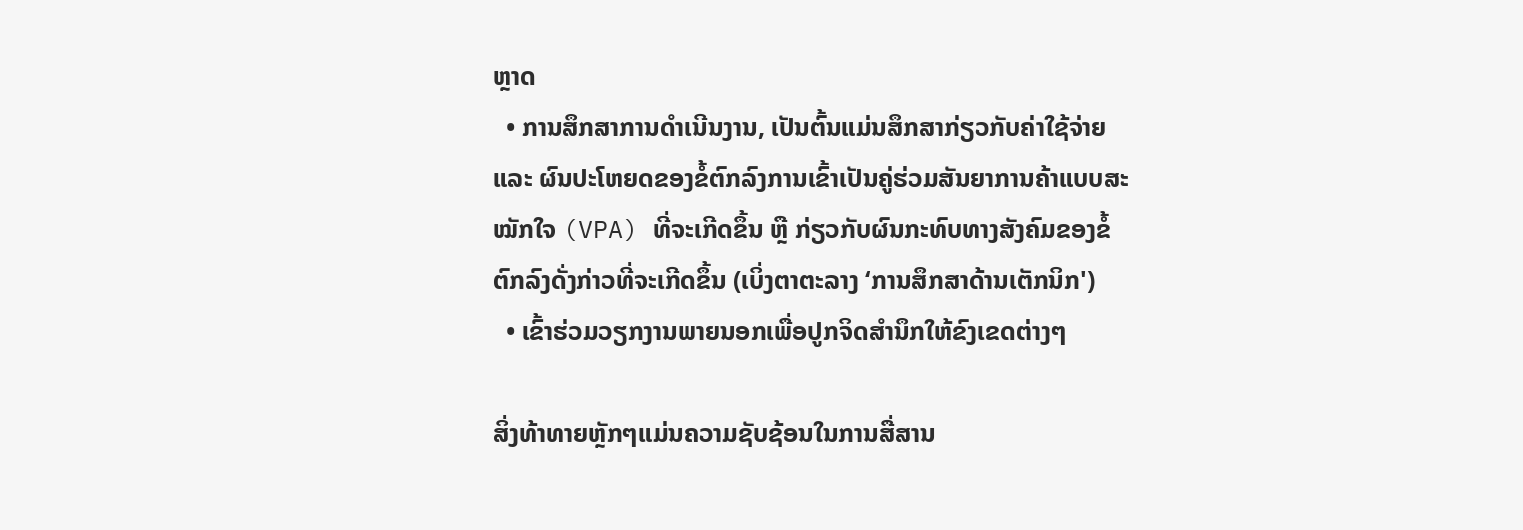ຫຼາດ
  • ການສຶກສາການດຳເນີນງານ, ເປັນຕົ້ນແມ່ນສຶກສາກ່ຽວກັບຄ່າໃຊ້ຈ່າຍ ແລະ ຜົນປະໂຫຍດຂອງຂໍ້ຕົກລົງການເຂົ້າເປັນຄູ່ຮ່ວມສັນຍາການຄ້າແບບສະໝັກໃຈ (VPA) ທີ່ຈະເກີດຂຶ້ນ ຫຼື ກ່ຽວກັບຜົນກະທົບທາງສັງຄົມຂອງຂໍ້ຕົກລົງດັ່ງກ່າວທີ່ຈະເກີດຂຶ້ນ (ເບິ່ງຕາຕະລາງ ‘ການສຶກສາດ້ານເຕັກນິກ')
  • ເຂົ້າຮ່ວມວຽກງານພາຍນອກເພື່ອປູກຈິດສຳນຶກໃຫ້ຂົງເຂດຕ່າງໆ

ສິ່ງທ້າທາຍຫຼັກໆແມ່ນຄວາມຊັບຊ້ອນໃນການສື່ສານ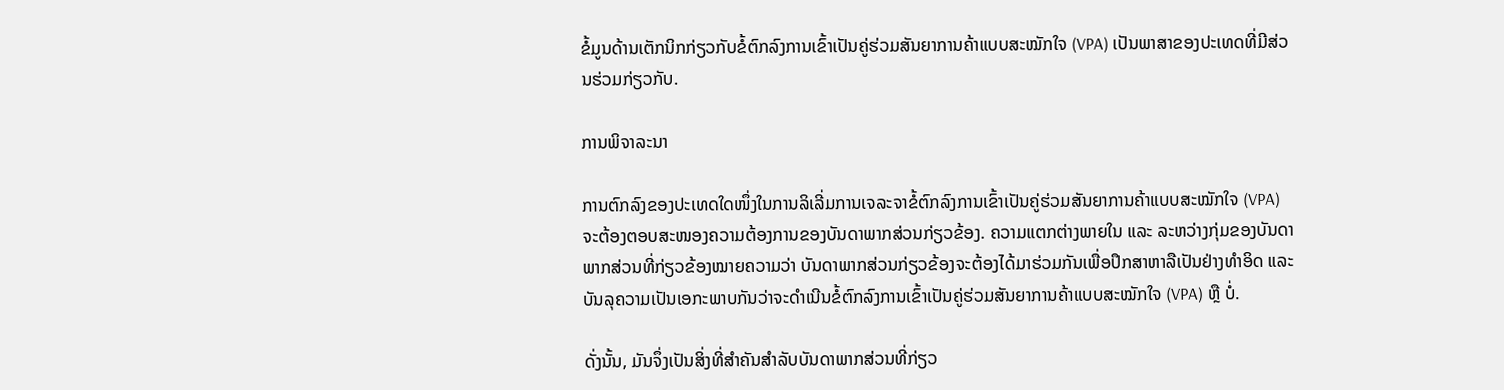ຂໍ້ມູນດ້ານເຕັກນິກກ່ຽວກັບຂໍ້ຕົກລົງການເຂົ້າເປັນຄູ່ຮ່ວມສັນຍາການຄ້າແບບສະໝັກໃຈ (VPA) ເປັນພາສາຂອງປະເທດທີ່ມີສ່ວນຮ່ວມກ່ຽວກັບ.

ການພິຈາລະນາ

ການຕົກລົງຂອງປະເທດໃດໜຶ່ງໃນການລິເລີ່ມການເຈລະຈາຂໍ້ຕົກລົງການເຂົ້າເປັນຄູ່ຮ່ວມສັນຍາການຄ້າແບບສະໝັກໃຈ (VPA) ຈະຕ້ອງຕອບສະໜອງຄວາມຕ້ອງການຂອງບັນດາພາກສ່ວນກ່ຽວຂ້ອງ. ຄວາມແຕກຕ່າງພາຍໃນ ແລະ ລະຫວ່າງກຸ່ມຂອງບັນດາພາກສ່ວນທີ່ກ່ຽວຂ້ອງໝາຍຄວາມວ່າ ບັນດາພາກສ່ວນກ່ຽວຂ້ອງຈະຕ້ອງໄດ້ມາຮ່ວມກັນເພື່ອປຶກສາຫາລືເປັນຢ່າງທຳອິດ ແລະ ບັນລຸຄວາມເປັນເອກະພາບກັນວ່າຈະດຳເນີນຂໍ້ຕົກລົງການເຂົ້າເປັນຄູ່ຮ່ວມສັນຍາການຄ້າແບບສະໝັກໃຈ (VPA) ຫຼື ບໍ່.

ດັ່ງນັ້ນ, ມັນຈຶ່ງເປັນສິ່ງທີ່ສຳຄັນສຳລັບບັນດາພາກສ່ວນທີ່ກ່ຽວ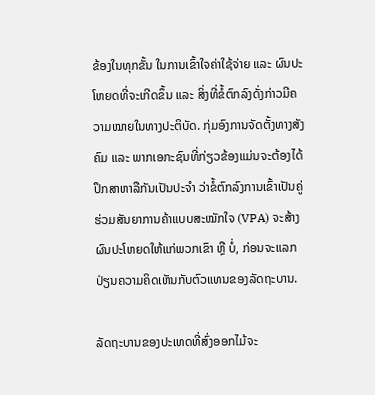ຂ້ອງໃນທຸກຂັ້ນ ໃນການເຂົ້າໃຈຄ່າໃຊ້ຈ່າຍ ແລະ ຜົນປະໂຫຍດທີ່ຈະເກີດຂຶ້ນ ແລະ ສິ່ງທີ່ຂໍ້ຕົກລົງດັ່ງກ່າວມີຄວາມໝາຍໃນທາງປະຕິບັດ. ກຸ່ມອົງການຈັດຕັ້ງທາງສັງຄົມ ແລະ ພາກເອກະຊົນທີ່ກ່ຽວຂ້ອງແມ່ນຈະຕ້ອງໄດ້ປຶກສາຫາລືກັນເປັນປະຈຳ ວ່າຂໍ້ຕົກລົງການເຂົ້າເປັນຄູ່ຮ່ວມສັນຍາການຄ້າແບບສະໝັກໃຈ (VPA) ຈະສ້າງຜົນປະໂຫຍດໃຫ້ແກ່ພວກເຂົາ ຫຼື ບໍ່, ກ່ອນຈະແລກປ່ຽນຄວາມຄິດເຫັນກັບຕົວແທນຂອງລັດຖະບານ.

ລັດຖະບານຂອງປະເທດທີ່ສົ່ງອອກໄມ້ຈະ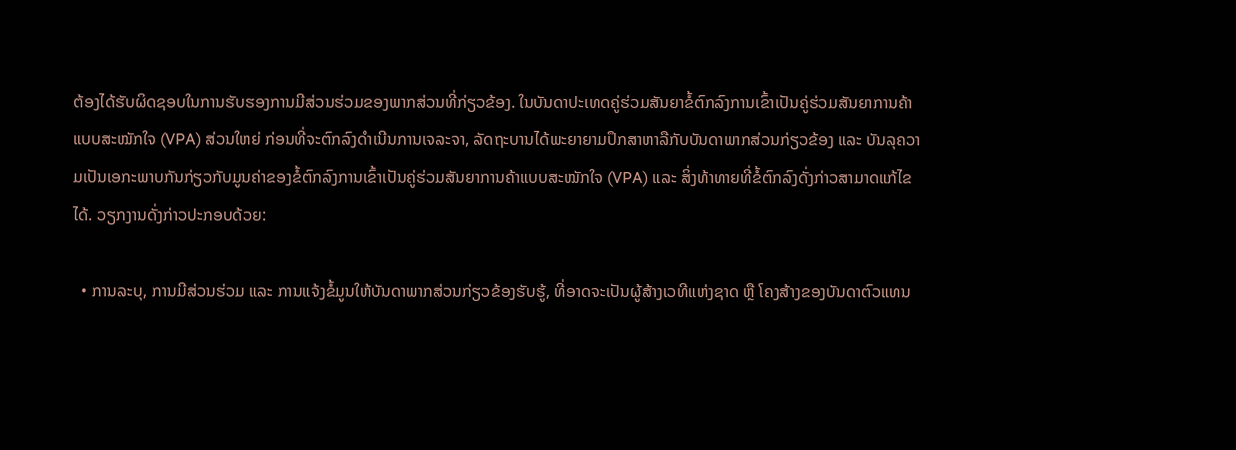ຕ້ອງໄດ້ຮັບຜິດຊອບໃນການຮັບຮອງການມີສ່ວນຮ່ວມຂອງພາກສ່ວນທີ່ກ່ຽວຂ້ອງ. ໃນບັນດາປະເທດຄູ່ຮ່ວມສັນຍາຂໍ້ຕົກລົງການເຂົ້າເປັນຄູ່ຮ່ວມສັນຍາການຄ້າແບບສະໝັກໃຈ (VPA) ສ່ວນໃຫຍ່ ກ່ອນທີ່ຈະຕົກລົງດຳເນີນການເຈລະຈາ, ລັດຖະບານໄດ້ພະຍາຍາມປຶກສາຫາລືກັບບັນດາພາກສ່ວນກ່ຽວຂ້ອງ ແລະ ບັນລຸຄວາມເປັນເອກະພາບກັນກ່ຽວກັບມູນຄ່າຂອງຂໍ້ຕົກລົງການເຂົ້າເປັນຄູ່ຮ່ວມສັນຍາການຄ້າແບບສະໝັກໃຈ (VPA) ແລະ ສິ່ງທ້າທາຍທີ່ຂໍ້ຕົກລົງດັ່ງກ່າວສາມາດແກ້ໄຂໄດ້. ວຽກງານດັ່ງກ່າວປະກອບດ້ວຍ:

  • ການລະບຸ, ການມີສ່ວນຮ່ວມ ແລະ ການແຈ້ງຂໍ້ມູນໃຫ້ບັນດາພາກສ່ວນກ່ຽວຂ້ອງຮັບຮູ້, ທີ່ອາດຈະເປັນຜູ້ສ້າງເວທີແຫ່ງຊາດ ຫຼື ໂຄງສ້າງຂອງບັນດາຕົວແທນ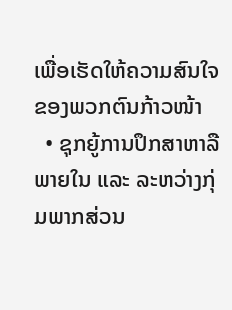ເພື່ອເຮັດໃຫ້ຄວາມສົນໃຈຂອງພວກຕົນກ້າວໜ້າ
  • ຊຸກຍູ້ການປຶກສາຫາລືພາຍໃນ ແລະ ລະຫວ່າງກຸ່ມພາກສ່ວນ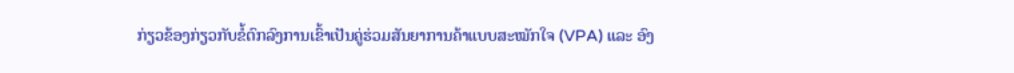ກ່ຽວຂ້ອງກ່ຽວກັບຂໍ້ຕົກລົງການເຂົ້າເປັນຄູ່ຮ່ວມສັນຍາການຄ້າແບບສະໝັກໃຈ (VPA) ແລະ ອົງ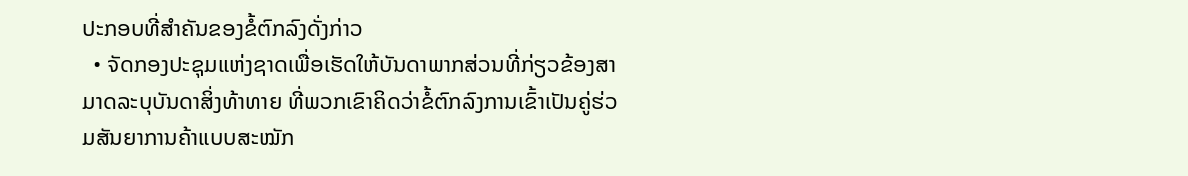ປະກອບທີ່ສຳຄັນຂອງຂໍ້ຕົກລົງດັ່ງກ່າວ
  • ຈັດກອງປະຊຸມແຫ່ງຊາດເພື່ອເຮັດໃຫ້ບັນດາພາກສ່ວນທີ່ກ່ຽວຂ້ອງສາມາດລະບຸບັນດາສິ່ງທ້າທາຍ ທີ່ພວກເຂົາຄິດວ່າຂໍ້ຕົກລົງການເຂົ້າເປັນຄູ່ຮ່ວມສັນຍາການຄ້າແບບສະໝັກ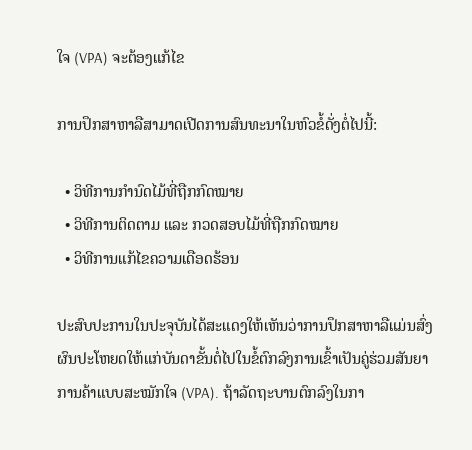ໃຈ (VPA) ຈະຕ້ອງແກ້ໄຂ

ການປຶກສາຫາລືສາມາດເປີດການສົນທະນາໃນຫົວຂໍ້ດັ່ງຕໍ່ໄປນີ້:

  • ວິທີການກຳນົດໄມ້ທີ່ຖືກກົດໝາຍ
  • ວິທີການຕິດຕາມ ແລະ ກວດສອບໄມ້ທີ່ຖືກກົດໝາຍ
  • ວິທີການແກ້ໄຂຄວາມເດືອດຮ້ອນ

ປະສົບປະການໃນປະຈຸບັນໄດ້ສະແດງໃຫ້ເຫັນວ່າການປຶກສາຫາລືແມ່ນສົ່ງຜົນປະໂຫຍດໃຫ້ແກ່ບັນດາຂັ້ນຕໍ່ໄປໃນຂໍ້ຕົກລົງການເຂົ້າເປັນຄູ່ຮ່ວມສັນຍາການຄ້າແບບສະໝັກໃຈ (VPA). ຖ້າລັດຖະບານຕົກລົງໃນກາ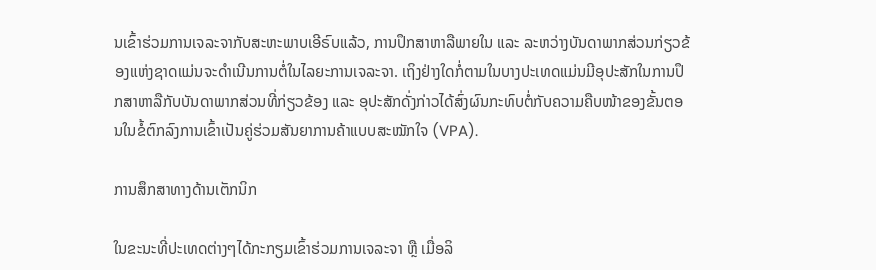ນເຂົ້າຮ່ວມການເຈລະຈາກັບສະຫະພາບເອີຣົບແລ້ວ, ການປຶກສາຫາລືພາຍໃນ ແລະ ລະຫວ່າງບັນດາພາກສ່ວນກ່ຽວຂ້ອງແຫ່ງຊາດແມ່ນຈະດຳເນີນການຕໍ່ໃນໄລຍະການເຈລະຈາ. ເຖິງຢ່າງໃດກໍ່ຕາມໃນບາງປະເທດແມ່ນມີອຸປະສັກໃນການປຶກສາຫາລືກັບບັນດາພາກສ່ວນທີ່ກ່ຽວຂ້ອງ ແລະ ອຸປະສັກດັ່ງກ່າວໄດ້ສົ່ງຜົນກະທົບຕໍ່ກັບຄວາມຄືບໜ້າຂອງຂັ້ນຕອນໃນຂໍ້ຕົກລົງການເຂົ້າເປັນຄູ່ຮ່ວມສັນຍາການຄ້າແບບສະໝັກໃຈ (VPA).

ການສຶກສາທາງດ້ານເຕັກນິກ

ໃນຂະນະທີ່ປະເທດຕ່າງໆໄດ້ກະກຽມເຂົ້າຮ່ວມການເຈລະຈາ ຫຼື ເມື່ອລິ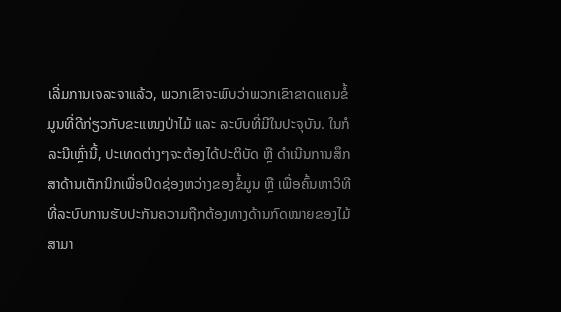ເລີ່ມການເຈລະຈາແລ້ວ, ພວກເຂົາຈະພົບວ່າພວກເຂົາຂາດແຄນຂໍ້ມູນທີ່ດີກ່ຽວກັບຂະແໜງປ່າໄມ້ ແລະ ລະບົບທີ່ມີໃນປະຈຸບັນ. ໃນກໍລະນີເຫຼົ່ານີ້, ປະເທດຕ່າງໆຈະຕ້ອງໄດ້ປະຕິບັດ ຫຼື ດຳເນີນການສຶກສາດ້ານເຕັກນິກເພື່ອປິດຊ່ອງຫວ່າງຂອງຂໍ້ມູນ ຫຼື ເພື່ອຄົ້ນຫາວິທີທີ່ລະບົບການຮັບປະກັນຄວາມຖືກຕ້ອງທາງດ້ານກົດໝາຍຂອງໄມ້ສາມາ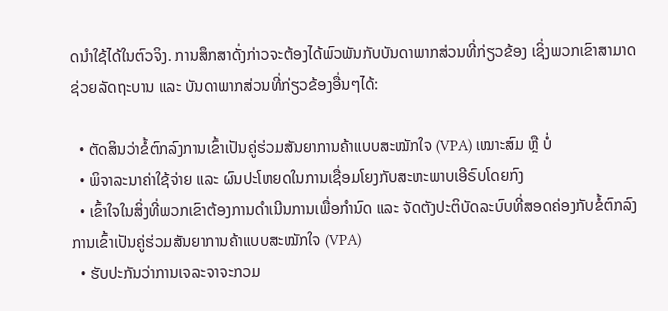ດນຳໃຊ້ໄດ້ໃນຕົວຈິງ. ການສຶກສາດັ່ງກ່າວຈະຕ້ອງໄດ້ພົວພັນກັບບັນດາພາກສ່ວນທີ່ກ່ຽວຂ້ອງ ເຊິ່ງພວກເຂົາສາມາດຊ່ວຍລັດຖະບານ ແລະ ບັນດາພາກສ່ວນທີ່ກ່ຽວຂ້ອງອື່ນໆໄດ້:

  • ຕັດສິນວ່າຂໍ້ຕົກລົງການເຂົ້າເປັນຄູ່ຮ່ວມສັນຍາການຄ້າແບບສະໝັກໃຈ (VPA) ເໝາະສົມ ຫຼື ບໍ່
  • ພິຈາລະນາຄ່າໃຊ້ຈ່າຍ ແລະ ຜົນປະໂຫຍດໃນການເຊື່ອມໂຍງກັບສະຫະພາບເອີຣົບໂດຍກົງ
  • ເຂົ້າໃຈໃນສິ່ງທີ່ພວກເຂົາຕ້ອງການດຳເນີນການເພື່ອກຳນົດ ແລະ ຈັດຕັງປະຕິບັດລະບົບທີ່ສອດຄ່ອງກັບຂໍ້ຕົກລົງການເຂົ້າເປັນຄູ່ຮ່ວມສັນຍາການຄ້າແບບສະໝັກໃຈ (VPA)
  • ຮັບປະກັນວ່າການເຈລະຈາຈະກວມ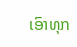ເອົາທຸກ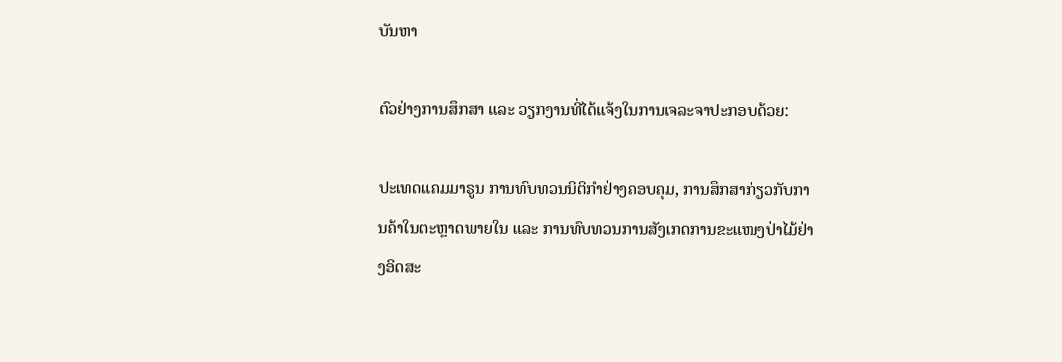ບັນຫາ

ຕົວຢ່າງການສຶກສາ ແລະ ວຽກງານທີ່ໄດ້ແຈ້ງໃນການເຈລະຈາປະກອບດ້ວຍ:

ປະເທດແຄມມາຣູນ ການທົບທວນນິຕິກຳຢ່າງຄອບຄຸມ, ການສຶກສາກ່ຽວກັບການຄ້າໃນຕະຫຼາດພາຍໃນ ແລະ ການທົບທວນການສັງເກດການຂະແໜງປ່າໄມ້ຢ່າງອິດສະ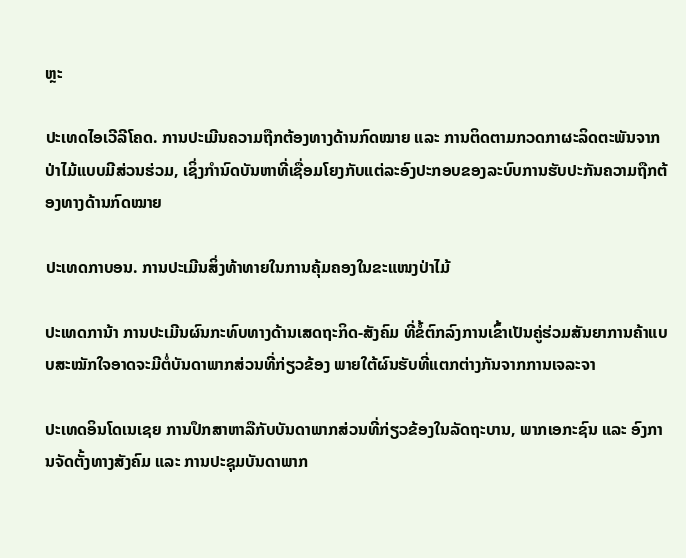ຫຼະ

ປະເທດໄອເວີລີໂຄດ. ການປະເມີນຄວາມຖືກຕ້ອງທາງດ້ານກົດໝາຍ ແລະ ການຕິດຕາມກວດກາຜະລິດຕະພັນຈາກປ່າໄມ້ແບບມີສ່ວນຮ່ວມ, ເຊິ່ງກຳນົດບັນຫາທີ່ເຊື່ອມໂຍງກັບແຕ່ລະອົງປະກອບຂອງລະບົບການຮັບປະກັນຄວາມຖືກຕ້ອງທາງດ້ານກົດໝາຍ

ປະເທດກາບອນ. ການປະເມີນສິ່ງທ້າທາຍໃນການຄຸ້ມຄອງໃນຂະແໜງປ່າໄມ້

ປະເທດການ້າ ການປະເມີນຜົນກະທົບທາງດ້ານເສດຖະກິດ-ສັງຄົມ ທີ່ຂໍ້ຕົກລົງການເຂົ້າເປັນຄູ່ຮ່ວມສັນຍາການຄ້າແບບສະໝັກໃຈອາດຈະມີຕໍ່ບັນດາພາກສ່ວນທີ່ກ່ຽວຂ້ອງ ພາຍໃຕ້ຜົນຮັບທີ່ແຕກຕ່າງກັນຈາກການເຈລະຈາ

ປະເທດອິນໂດເນເຊຍ ການປຶກສາຫາລືກັບບັນດາພາກສ່ວນທີ່ກ່ຽວຂ້ອງໃນລັດຖະບານ, ພາກເອກະຊົນ ແລະ ອົງການຈັດຕັ້ງທາງສັງຄົມ ແລະ ການປະຊຸມບັນດາພາກ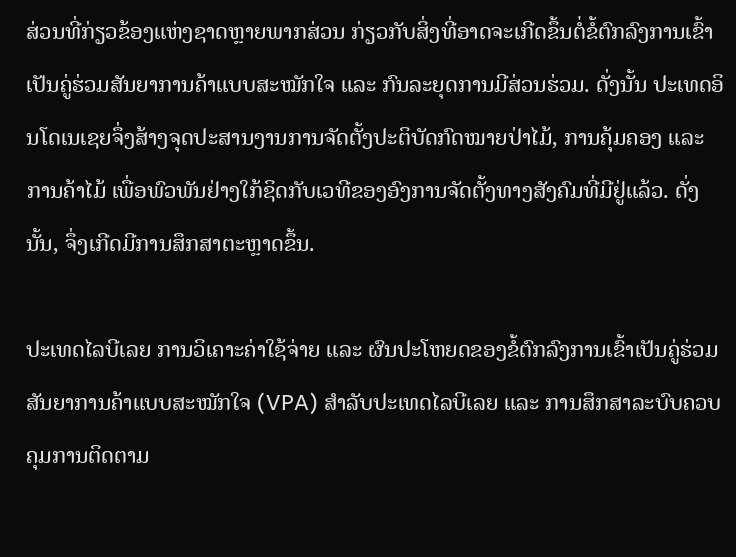ສ່ວນທີ່ກ່ຽວຂ້ອງແຫ່ງຊາດຫຼາຍພາກສ່ວນ ກ່ຽວກັບສິ່ງທີ່ອາດຈະເກີດຂຶ້ນຕໍ່ຂໍ້ຕົກລົງການເຂົ້າເປັນຄູ່ຮ່ວມສັນຍາການຄ້າແບບສະໝັກໃຈ ແລະ ກົນລະຍຸດການມີສ່ວນຮ່ວມ. ດັ່ງນັ້ນ ປະເທດອິນໂດເນເຊຍຈຶ່ງສ້າງຈຸດປະສານງານການຈັດຕັ້ງປະຕິບັດກົດໝາຍປ່າໄມ້, ການຄຸ້ມຄອງ ແລະ ການຄ້າໄມ້ ເພື່ອພົວພັນຢ່າງໃກ້ຊິດກັບເວທີຂອງອົງການຈັດຕັ້ງທາງສັງຄົມທີ່ມີຢູ່ແລ້ວ. ດັ່ງນັ້ນ, ຈຶ່ງເກີດມີການສຶກສາຕະຫຼາດຂຶ້ນ.

ປະເທດໄລບີເລຍ ການວິເຄາະຄ່າໃຊ້ຈ່າຍ ແລະ ຜົນປະໂຫຍດຂອງຂໍ້ຕົກລົງການເຂົ້າເປັນຄູ່ຮ່ວມສັນຍາການຄ້າແບບສະໝັກໃຈ (VPA) ສຳລັບປະເທດໄລບີເລຍ ແລະ ການສຶກສາລະບົບຄວບຄຸມການຕິດຕາມ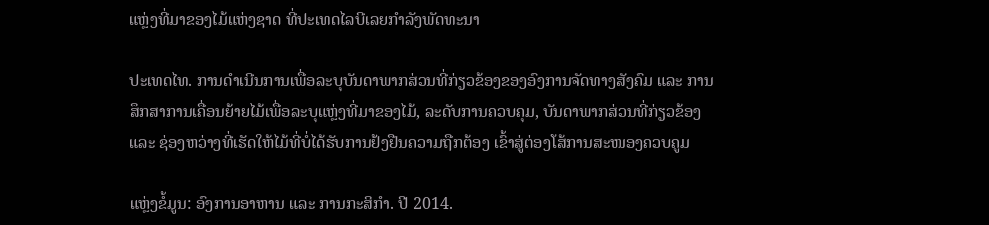ແຫຼ່ງທີ່ມາຂອງໄມ້ແຫ່ງຊາດ ທີ່ປະເທດໄລບີເລຍກຳລັງພັດທະນາ

ປະເທດໄທ. ການດຳເນີນການເພື່ອລະບຸບັນດາພາກສ່ວນທີ່ກ່ຽວຂ້ອງຂອງອົງການຈັດທາງສັງຄົມ ແລະ ການສຶກສາການເຄື່ອນຍ້າຍໄມ້ເພື່ອລະບຸແຫຼ່ງທີ່ມາຂອງໄມ້, ລະດັບການຄວບຄຸມ, ບັນດາພາກສ່ວນທີ່ກ່ຽວຂ້ອງ ແລະ ຊ່ອງຫວ່າງທີ່ເຮັດໃຫ້ໄມ້ທີ່ບໍ່ໄດ້ຮັບການຢ້ງຢືນຄວາມຖືກຕ້ອງ ເຂົ້າສູ່ຕ່ອງໂສ້ການສະໜອງຄວບຄູມ

ແຫຼ່ງຂໍ້ມູນ: ອົງການອາຫານ ແລະ ການກະສິກຳ. ປີ 2014.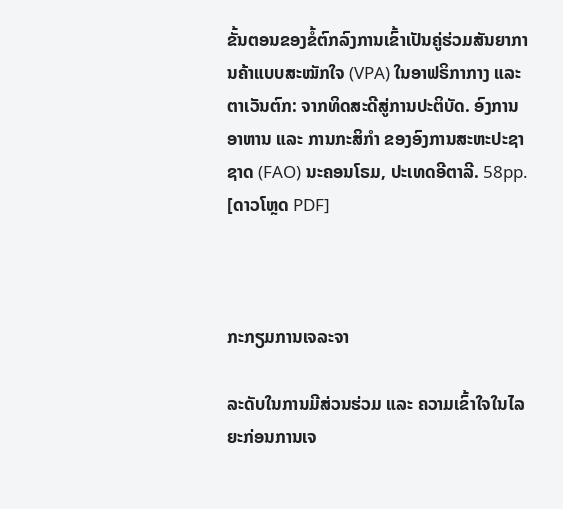ຂັ້ນຕອນຂອງຂໍ້ຕົກລົງການເຂົ້າເປັນຄູ່ຮ່ວມສັນຍາການຄ້າແບບສະໝັກໃຈ (VPA) ໃນອາຟຣິກາກາງ ແລະ ຕາເວັນຕົກ: ຈາກທິດສະດີສູ່ການປະຕິບັດ. ອົງການອາຫານ ແລະ ການກະສິກໍາ ຂອງອົງການສະຫະປະຊາຊາດ (FAO) ນະຄອນໂຣມ, ປະເທດອີຕາລີ. 58pp. [ດາວໂຫຼດ PDF]



ກະກຽມການເຈລະຈາ

ລະດັບໃນການມີສ່ວນຮ່ວມ ແລະ ຄວາມເຂົ້າໃຈໃນໄລຍະກ່ອນການເຈ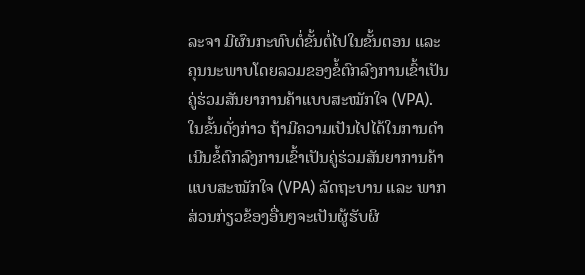ລະຈາ ມີຜົນກະທົບຕໍ່ຂັ້ນຕໍ່ໄປໃນຂັ້ນຕອນ ແລະ ຄຸນນະພາບໂດຍລວມຂອງຂໍ້ຕົກລົງການເຂົ້າເປັນຄູ່ຮ່ວມສັນຍາການຄ້າແບບສະໝັກໃຈ (VPA). ໃນຂັ້ນດັ່ງກ່າວ ຖ້າມີຄວາມເປັນໄປໄດ້ໃນການດຳເນີນຂໍ້ຕົກລົງການເຂົ້າເປັນຄູ່ຮ່ວມສັນຍາການຄ້າແບບສະໝັກໃຈ (VPA) ລັດຖະບານ ແລະ ພາກສ່ວນກ່ຽວຂ້ອງອື່ນໆຈະເປັນຜູ້ຮັບຜິ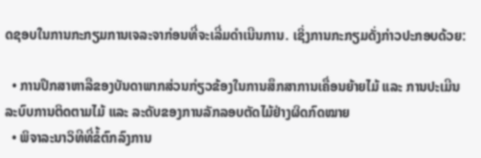ດຊອບໃນການກະກຽມການເຈລະຈາກ່ອນທີ່ຈະເລີ່ມດຳເນີນການ. ເຊິ່ງການກະກຽມດັ່ງກ່າວປະກອບດ້ວຍ:

  • ການປຶກສາຫາລືຂອງບັນດາພາກສ່ວນກ່ຽວຂ້ອງໃນການສຶກສາການເຄື່ອນຍ້າຍໄມ້ ແລະ ການປະເມີນລະບົບການຕິດຕາມໄມ້ ແລະ ລະດັບຂອງການລັກລອບຕັດໄມ້ຢ່າງຜິດກົດໝາຍ
  • ພິຈາລະນາວິທີທີ່ຂໍ້ຕົກລົງການ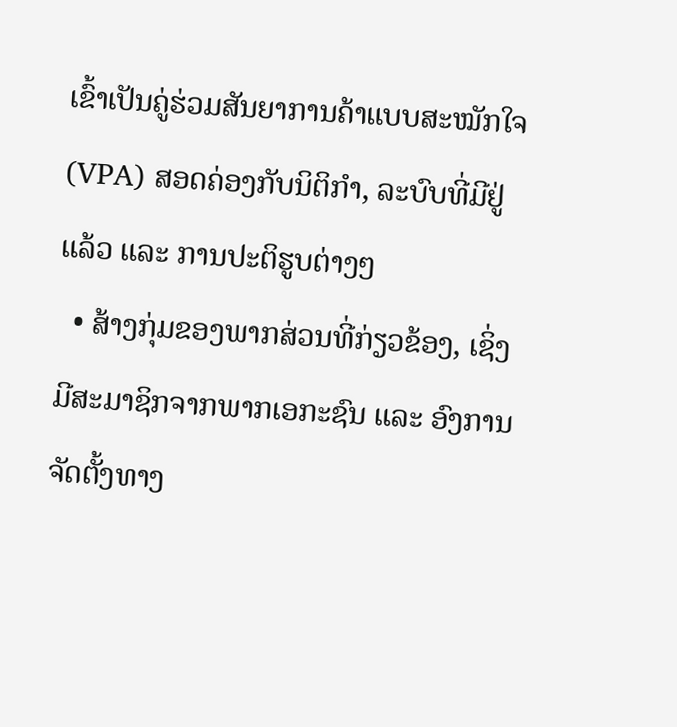ເຂົ້າເປັນຄູ່ຮ່ວມສັນຍາການຄ້າແບບສະໝັກໃຈ (VPA) ສອດຄ່ອງກັບນິຕິກຳ, ລະບົບທີ່ມີຢູ່ແລ້ວ ແລະ ການປະຕິຮູບຕ່າງໆ
  • ສ້າງກຸ່ມຂອງພາກສ່ວນທີ່ກ່ຽວຂ້ອງ, ເຊິ່ງມີສະມາຊິກຈາກພາກເອກະຊົນ ແລະ ອົງການຈັດຕັ້ງທາງ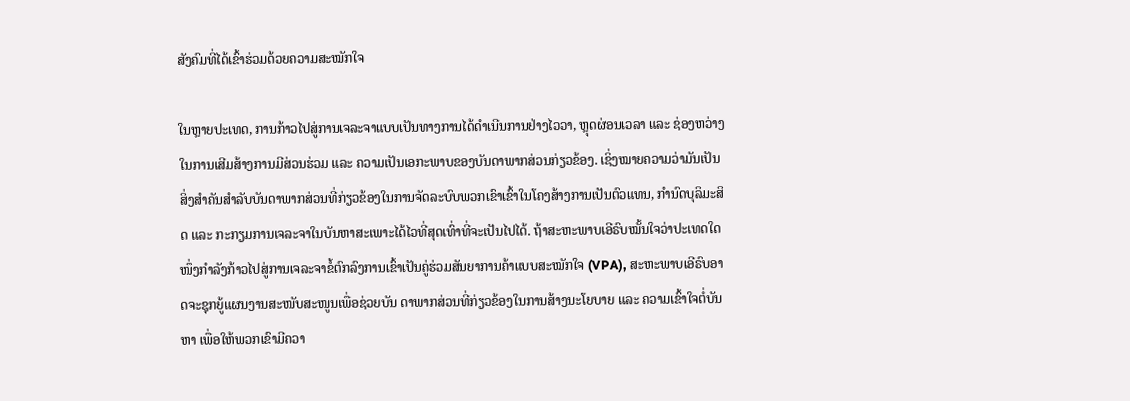ສັງຄົມທີ່ໄດ້ເຂົ້າຮ່ວມດ້ວຍຄວາມສະໝັກໃຈ

ໃນຫຼາຍປະເທດ, ການກ້າວໄປສູ່ການເຈລະຈາແບບເປັນທາງການໄດ້ດຳເນີນການຢ່າງໄວວາ, ຫຼຸດຜ່ອນເວລາ ແລະ ຊ່ອງຫວ່າງໃນການເສີມສ້າງການມີສ່ວນຮ່ວມ ແລະ ຄວາມເປັນເອກະພາບຂອງບັນດາພາກສ່ວນກ່ຽວຂ້ອງ. ເຊິ່ງໝາຍຄວາມວ່າມັນເປັນສິ່ງສຳຄັນສຳລັບບັນດາພາກສ່ວນທີ່ກ່ຽວຂ້ອງໃນການຈັດລະບົບພວກເຂົາເຂົ້າໃນໂຄງສ້າງການເປັນຕົວແທນ, ກຳນົດບຸລິມະສິດ ແລະ ກະກຽມການເຈລະຈາໃນບັນຫາສະເພາະໄດ້ໄວທີ່ສຸດເທົ່າທີ່ຈະເປັນໄປໄດ້. ຖ້າສະຫະພາບເອີຣົບໝັ້ນໃຈວ່າປະເທດໃດໜຶ່ງກຳລັງກ້າວໄປສູ່ການເຈລະຈາຂໍ້ຕົກລົງການເຂົ້າເປັນຄູ່ຮ່ວມສັນຍາການຄ້າແບບສະໝັກໃຈ (VPA), ສະຫະພາບເອີຣົບອາດຈະຊຸກຍູ້ແຜນງານສະໜັບສະໜູນເພື່ອຊ່ວຍບັນ ດາພາກສ່ວນທີ່ກ່ຽວຂ້ອງໃນການສ້າງນະໂຍບາຍ ແລະ ຄວາມເຂົ້າໃຈຕໍ່ບັນຫາ ເພື່ອໃຫ້ພວກເຂົາມີຄວາ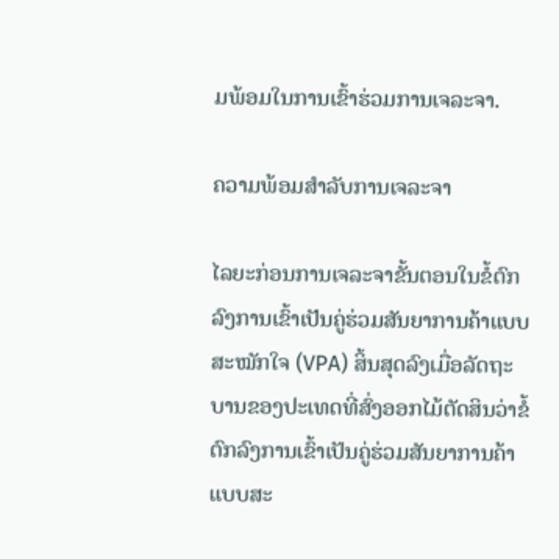ມພ້ອມໃນການເຂົ້າຮ່ວມການເຈລະຈາ.

ຄວາມພ້ອມສຳລັບການເຈລະຈາ

ໄລຍະກ່ອນການເຈລະຈາຂັ້ນຕອນໃນຂໍ້ຕົກລົງການເຂົ້າເປັນຄູ່ຮ່ວມສັນຍາການຄ້າແບບສະໝັກໃຈ (VPA) ສິ້ນສຸດລົງເມື່ອລັດຖະບານຂອງປະເທດທີ່ສົ່ງອອກໄມ້ຕັດສິນວ່າຂໍ້ຕົກລົງການເຂົ້າເປັນຄູ່ຮ່ວມສັນຍາການຄ້າແບບສະ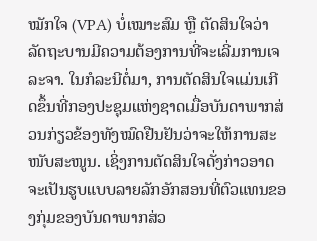ໝັກໃຈ (VPA) ບໍ່ເໝາະສົມ ຫຼື ຕັດສິນໃຈວ່າລັດຖະບານມີຄວາມຕ້ອງການທີ່ຈະເລີ່ມການເຈລະຈາ. ໃນກໍລະນີຕໍ່ມາ, ການຕັດສິນໃຈແມ່ນເກີດຂຶ້ນທີ່ກອງປະຊຸມແຫ່ງຊາດເມື່ອບັນດາພາກສ່ວນກ່ຽວຂ້ອງທັງໝົດຢືນຢັນວ່າຈະໃຫ້ການສະໜັບສະໜູນ. ເຊິ່ງການຕັດສິນໃຈດັ່ງກ່າວອາດຈະເປັນຮູບແບບລາຍລັກອັກສອນທີ່ຕົວແທນຂອງກຸ່ມຂອງບັນດາພາກສ່ວ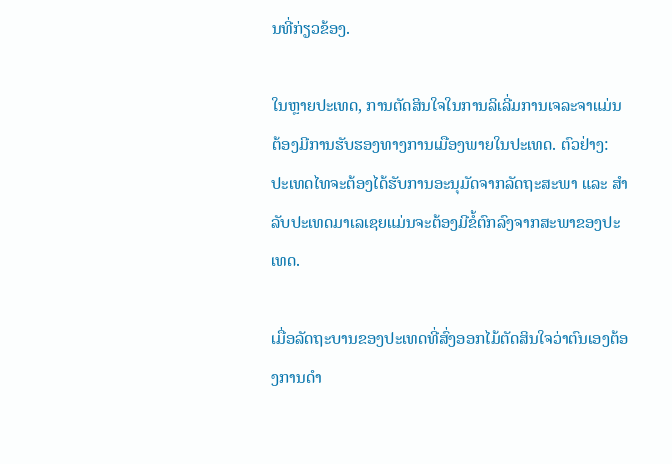ນທີ່ກ່ຽວຂ້ອງ.

ໃນຫຼາຍປະເທດ, ການຕັດສິນໃຈໃນການລິເລີ່ມການເຈລະຈາແມ່ນຕ້ອງມີການຮັບຮອງທາງການເມືອງພາຍໃນປະເທດ. ຕົວຢ່າງ: ປະເທດໄທຈະຕ້ອງໄດ້ຮັບການອະນຸມັດຈາກລັດຖະສະພາ ແລະ ສຳລັບປະເທດມາເລເຊຍແມ່ນຈະຕ້ອງມີຂໍ້ຕົກລົງຈາກສະພາຂອງປະເທດ.

ເມື່ອລັດຖະບານຂອງປະເທດທີ່ສົ່ງອອກໄມ້ຕັດສິນໃຈວ່າຕົນເອງຕ້ອງການດຳ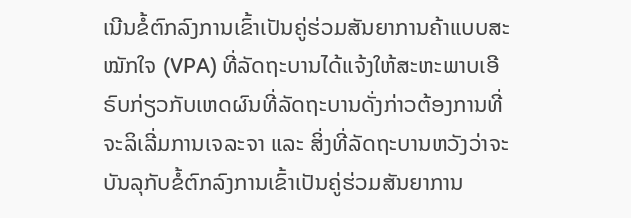ເນີນຂໍ້ຕົກລົງການເຂົ້າເປັນຄູ່ຮ່ວມສັນຍາການຄ້າແບບສະໝັກໃຈ (VPA) ທີ່ລັດຖະບານໄດ້ແຈ້ງໃຫ້ສະຫະພາບເອີຣົບກ່ຽວກັບເຫດຜົນທີ່ລັດຖະບານດັ່ງກ່າວຕ້ອງການທີ່ຈະລິເລີ່ມການເຈລະຈາ ແລະ ສິ່ງທີ່ລັດຖະບານຫວັງວ່າຈະບັນລຸກັບຂໍ້ຕົກລົງການເຂົ້າເປັນຄູ່ຮ່ວມສັນຍາການ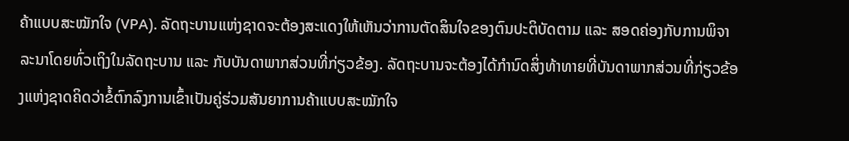ຄ້າແບບສະໝັກໃຈ (VPA). ລັດຖະບານແຫ່ງຊາດຈະຕ້ອງສະແດງໃຫ້ເຫັນວ່າການຕັດສິນໃຈຂອງຕົນປະຕິບັດຕາມ ແລະ ສອດຄ່ອງກັບການພິຈາລະນາໂດຍທົ່ວເຖິງໃນລັດຖະບານ ແລະ ກັບບັນດາພາກສ່ວນທີ່ກ່ຽວຂ້ອງ. ລັດຖະບານຈະຕ້ອງໄດ້ກຳນົດສິ່ງທ້າທາຍທີ່ບັນດາພາກສ່ວນທີ່ກ່ຽວຂ້ອງແຫ່ງຊາດຄິດວ່າຂໍ້ຕົກລົງການເຂົ້າເປັນຄູ່ຮ່ວມສັນຍາການຄ້າແບບສະໝັກໃຈ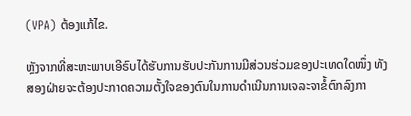(VPA) ຕ້ອງແກ້ໄຂ.

ຫຼັງຈາກທີ່ສະຫະພາບເອີຣົບໄດ້ຮັບການຮັບປະກັນການມີສ່ວນຮ່ວມຂອງປະເທດໃດໜຶ່ງ ທັງສອງຝ່າຍຈະຕ້ອງປະກາດຄວາມຕັ້ງໃຈຂອງຕົນໃນການດຳເນີນການເຈລະຈາຂໍ້ຕົກລົງກາ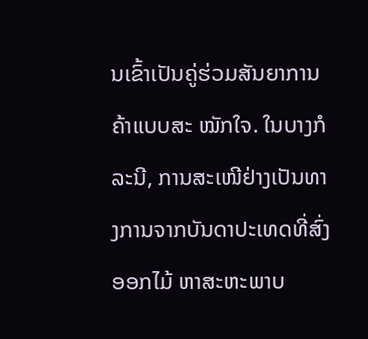ນເຂົ້າເປັນຄູ່ຮ່ວມສັນຍາການຄ້າແບບສະ ໝັກໃຈ. ໃນບາງກໍລະນີ, ການສະເໜີຢ່າງເປັນທາງການຈາກບັນດາປະເທດທີ່ສົ່ງອອກໄມ້ ຫາສະຫະພາບ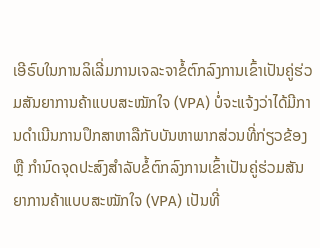ເອີຣົບໃນການລິເລີ່ມການເຈລະຈາຂໍ້ຕົກລົງການເຂົ້າເປັນຄູ່ຮ່ວມສັນຍາການຄ້າແບບສະໝັກໃຈ (VPA) ບໍ່ຈະແຈ້ງວ່າໄດ້ມີການດຳເນີນການປຶກສາຫາລືກັບບັນຫາພາກສ່ວນທີ່ກ່ຽວຂ້ອງ ຫຼື ກຳນົດຈຸດປະສົງສຳລັບຂໍ້ຕົກລົງການເຂົ້າເປັນຄູ່ຮ່ວມສັນຍາການຄ້າແບບສະໝັກໃຈ (VPA) ເປັນທີ່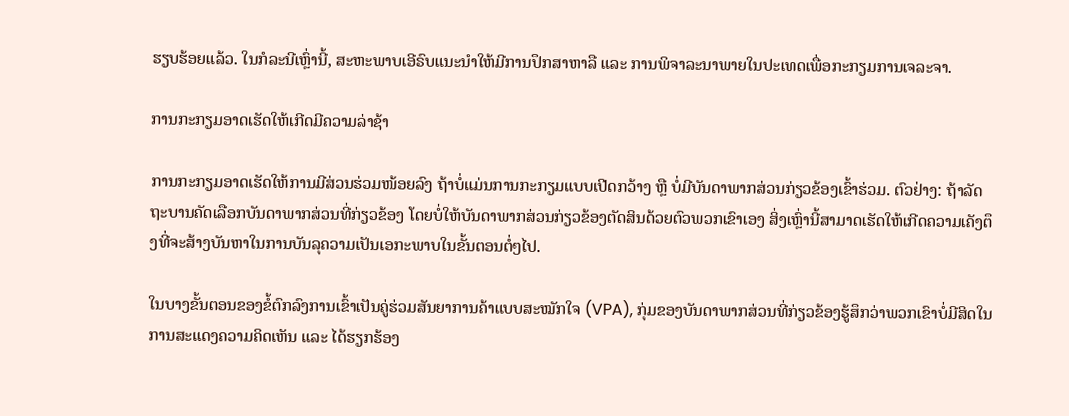ຮຽບຮ້ອຍແລ້ວ. ໃນກໍລະນີເຫຼົ່ານີ້, ສະຫະພາບເອີຣົບແນະນຳໃຫ້ມີການປຶກສາຫາລື ແລະ ການພິຈາລະນາພາຍໃນປະເທດເພື່ອກະກຽມການເຈລະຈາ.

ການກະກຽມອາດເຮັດໃຫ້ເກີດມີຄວາມລ່າຊ້າ

ການກະກຽມອາດເຮັດໃຫ້ການມີສ່ວນຮ່ວມໜ້ອຍລົງ ຖ້າບໍ່ແມ່ນການກະກຽມແບບເປີດກວ້າງ ຫຼື ບໍ່ມີບັນດາພາກສ່ວນກ່ຽວຂ້ອງເຂົ້າຮ່ວມ. ຕົວຢ່າງ: ຖ້າລັດຖະບານຄັດເລືອກບັນດາພາກສ່ວນທີ່ກ່ຽວຂ້ອງ ໂດຍບໍ່ໃຫ້ບັນດາພາກສ່ວນກ່ຽວຂ້ອງຕັດສິນດ້ວຍຕົວພວກເຂົາເອງ ສິ່ງເຫຼົ່ານີ້ສາມາດເຮັດໃຫ້ເກີດຄວາມເຄັງຕຶງທີ່ຈະສ້າງບັນຫາໃນການບັນລຸຄວາມເປັນເອກະພາບໃນຂັ້ນຕອນຕໍ່ໆໄປ.

ໃນບາງຂັ້ນຕອນຂອງຂໍ້ຕົກລົງການເຂົ້າເປັນຄູ່ຮ່ວມສັນຍາການຄ້າແບບສະໝັກໃຈ (VPA), ກຸ່ມຂອງບັນດາພາກສ່ວນທີ່ກ່ຽວຂ້ອງຮູ້ສຶກວ່າພວກເຂົາບໍ່ມີສິດໃນການສະແດງຄວາມຄິດເຫັນ ແລະ ໄດ້ຮຽກຮ້ອງ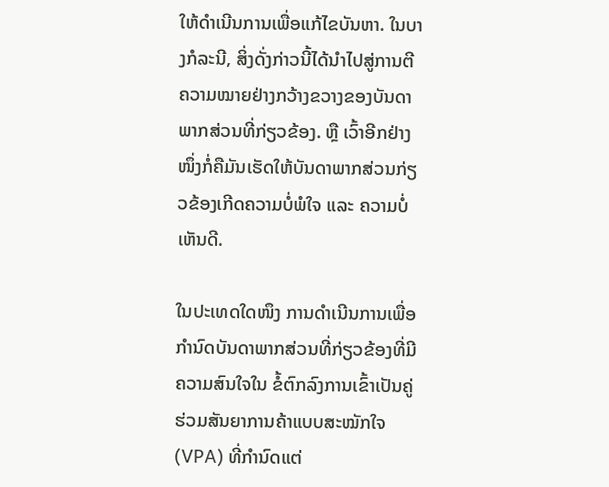ໃຫ້ດຳເນີນການເພື່ອແກ້ໄຂບັນຫາ. ໃນບາງກໍລະນີ, ສິ່ງດັ່ງກ່າວນີ້ໄດ້ນຳໄປສູ່ການຕີຄວາມໝາຍຢ່າງກວ້າງຂວາງຂອງບັນດາພາກສ່ວນທີ່ກ່ຽວຂ້ອງ. ຫຼື ເວົ້າອີກຢ່າງໜຶ່ງກໍ່ຄືມັນເຮັດໃຫ້ບັນດາພາກສ່ວນກ່ຽວຂ້ອງເກີດຄວາມບໍ່ພໍໃຈ ແລະ ຄວາມບໍ່ເຫັນດີ.

ໃນປະເທດໃດໜຶງ ການດຳເນີນການເພື່ອກຳນົດບັນດາພາກສ່ວນທີ່ກ່ຽວຂ້ອງທີ່ມີຄວາມສົນໃຈໃນ ຂໍ້ຕົກລົງການເຂົ້າເປັນຄູ່ຮ່ວມສັນຍາການຄ້າແບບສະໝັກໃຈ (VPA) ທີ່ກຳນົດແຕ່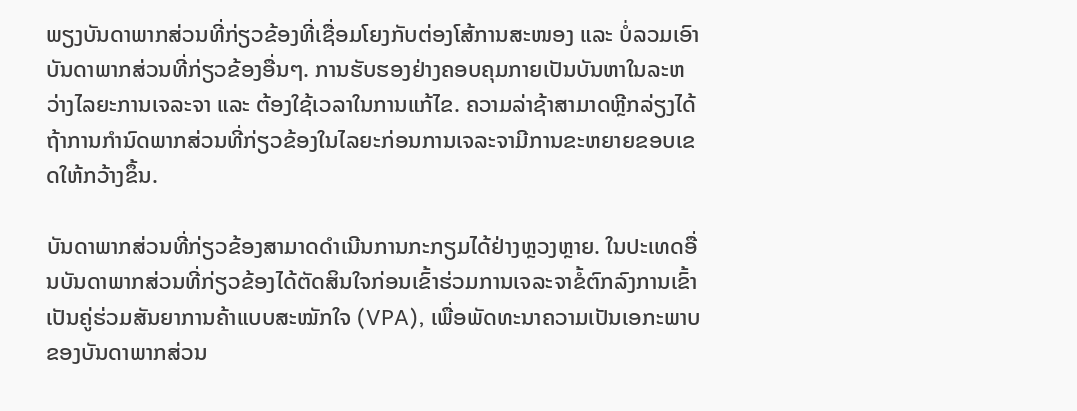ພຽງບັນດາພາກສ່ວນທີ່ກ່ຽວຂ້ອງທີ່ເຊື່ອມໂຍງກັບຕ່ອງໂສ້ການສະໜອງ ແລະ ບໍ່ລວມເອົາບັນດາພາກສ່ວນທີ່ກ່ຽວຂ້ອງອື່ນໆ. ການຮັບຮອງຢ່າງຄອບຄຸມກາຍເປັນບັນຫາໃນລະຫວ່າງໄລຍະການເຈລະຈາ ແລະ ຕ້ອງໃຊ້ເວລາໃນການແກ້ໄຂ. ຄວາມລ່າຊ້າສາມາດຫຼີກລ່ຽງໄດ້ ຖ້າການກໍານົດພາກສ່ວນທີ່ກ່ຽວຂ້ອງໃນໄລຍະກ່ອນການເຈລະຈາມີການຂະຫຍາຍຂອບເຂດໃຫ້ກວ້າງຂຶ້ນ.

ບັນດາພາກສ່ວນທີ່ກ່ຽວຂ້ອງສາມາດດຳເນີນການກະກຽມໄດ້ຢ່າງຫຼວງຫຼາຍ. ໃນປະເທດອື່ນບັນດາພາກສ່ວນທີ່ກ່ຽວຂ້ອງໄດ້ຕັດສິນໃຈກ່ອນເຂົ້າຮ່ວມການເຈລະຈາຂໍ້ຕົກລົງການເຂົ້າເປັນຄູ່ຮ່ວມສັນຍາການຄ້າແບບສະໝັກໃຈ (VPA), ເພື່ອພັດທະນາຄວາມເປັນເອກະພາບຂອງບັນດາພາກສ່ວນ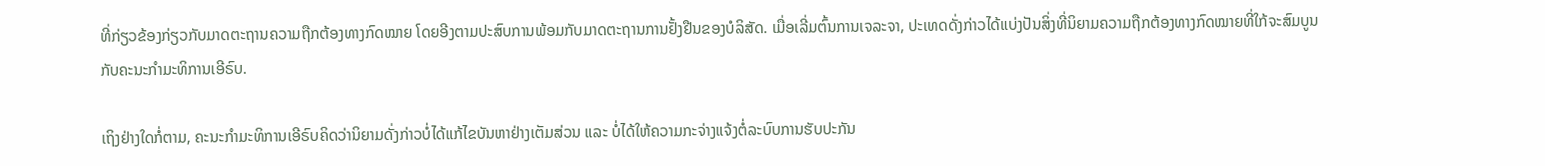ທີ່ກ່ຽວຂ້ອງກ່ຽວກັບມາດຕະຖານຄວາມຖືກຕ້ອງທາງກົດໝາຍ ໂດຍອີງຕາມປະສົບການພ້ອມກັບມາດຕະຖານການຢັ້ງຢືນຂອງບໍລິສັດ. ເມື່ອເລີ່ມຕົ້ນການເຈລະຈາ, ປະເທດດັ່ງກ່າວໄດ້ແບ່ງປັນສິ່ງທີ່ນິຍາມຄວາມຖືກຕ້ອງທາງກົດໝາຍທີ່ໃກ້ຈະສົມບູນ ກັບຄະນະກຳມະທິການເອີຣົບ.

ເຖິງຢ່າງໃດກໍ່ຕາມ, ຄະນະກຳມະທິການເອີຣົບຄິດວ່ານິຍາມດັ່ງກ່າວບໍ່ໄດ້ແກ້ໄຂບັນຫາຢ່າງເຕັມສ່ວນ ແລະ ບໍ່ໄດ້ໃຫ້ຄວາມກະຈ່າງແຈ້ງຕໍ່ລະບົບການຮັບປະກັນ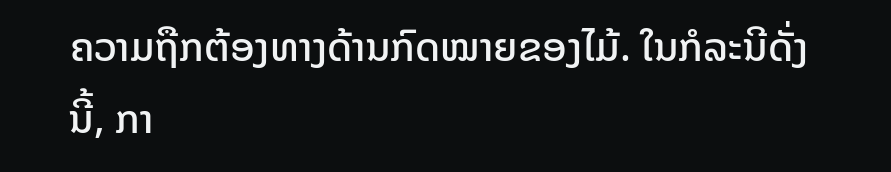ຄວາມຖືກຕ້ອງທາງດ້ານກົດໝາຍຂອງໄມ້. ໃນກໍລະນີດັ່ງນີ້, ກາ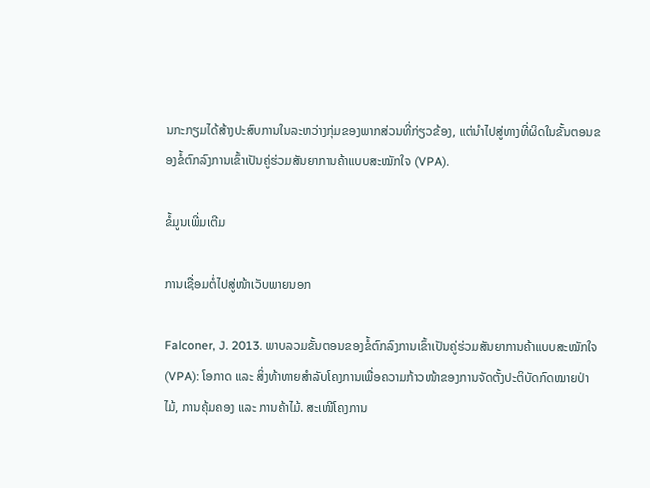ນກະກຽມໄດ້ສ້າງປະສົບການໃນລະຫວ່າງກຸ່ມຂອງພາກສ່ວນທີ່ກ່ຽວຂ້ອງ, ແຕ່ນຳໄປສູ່ທາງທີ່ຜິດໃນຂັ້ນຕອນຂອງຂໍ້ຕົກລົງການເຂົ້າເປັນຄູ່ຮ່ວມສັນຍາການຄ້າແບບສະໝັກໃຈ (VPA).

ຂໍ້ມູນເພີ່ມເຕີມ

ການເຊື່ອມຕໍ່ໄປສູ່ໜ້າເວັບພາຍນອກ

Falconer, J. 2013. ພາບລວມຂັ້ນຕອນຂອງຂໍ້ຕົກລົງການເຂົ້າເປັນຄູ່ຮ່ວມສັນຍາການຄ້າແບບສະໝັກໃຈ (VPA): ໂອກາດ ແລະ ສິ່ງທ້າທາຍສຳລັບໂຄງການເພື່ອຄວາມກ້າວໜ້າຂອງການຈັດຕັ້ງປະຕິບັດກົດໝາຍປ່າໄມ້, ການຄຸ້ມຄອງ ແລະ ການຄ້າໄມ້. ສະເໜີໂຄງການ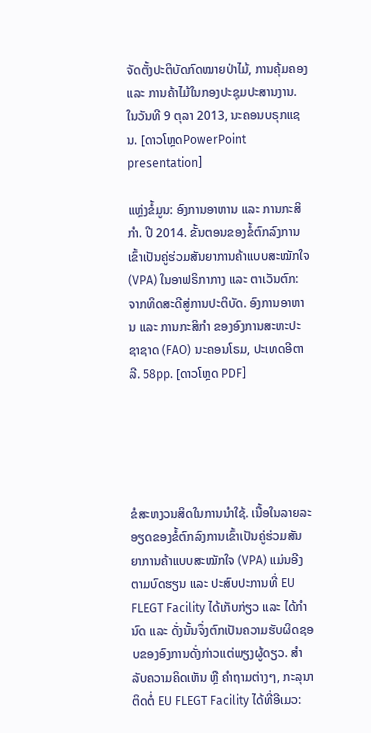ຈັດຕັ້ງປະຕິບັດກົດໝາຍປ່າໄມ້, ການຄຸ້ມຄອງ ແລະ ການຄ້າໄມ້ໃນກອງປະຊຸມປະສານງານ. ໃນວັນທີ 9 ຕຸລາ 2013, ນະຄອນບຣຸກແຊນ. [ດາວໂຫຼດPowerPoint presentation]

ແຫຼ່ງຂໍ້ມູນ: ອົງການອາຫານ ແລະ ການກະສິກຳ. ປີ 2014. ຂັ້ນຕອນຂອງຂໍ້ຕົກລົງການເຂົ້າເປັນຄູ່ຮ່ວມສັນຍາການຄ້າແບບສະໝັກໃຈ (VPA) ໃນອາຟຣິກາກາງ ແລະ ຕາເວັນຕົກ: ຈາກທິດສະດີສູ່ການປະຕິບັດ. ອົງການອາຫານ ແລະ ການກະສິກໍາ ຂອງອົງການສະຫະປະຊາຊາດ (FAO) ນະຄອນໂຣມ, ປະເທດອີຕາລີ. 58pp. [ດາວໂຫຼດ PDF]





ຂໍສະຫງວນສິດໃນການນຳໃຊ້. ເນື້ອໃນລາຍລະອຽດຂອງຂໍ້ຕົກລົງການເຂົ້າເປັນຄູ່ຮ່ວມສັນຍາການຄ້າແບບສະໝັກໃຈ (VPA) ແມ່ນອີງຕາມບົດຮຽນ ແລະ ປະສົບປະການທີ່ EU FLEGT Facility ໄດ້ເກັບກ່ຽວ ແລະ ໄດ້ກຳນົດ ແລະ ດັ່ງນັ້ນຈຶ່ງຕົກເປັນຄວາມຮັບຜິດຊອບຂອງອົງການດັ່ງກ່າວແຕ່ພຽງຜູ້ດຽວ. ສຳລັບຄວາມຄິດເຫັນ ຫຼື ຄຳຖາມຕ່າງໆ, ກະລຸນາຕິດຕໍ່ EU FLEGT Facility ໄດ້ທີ່ອີເມວ: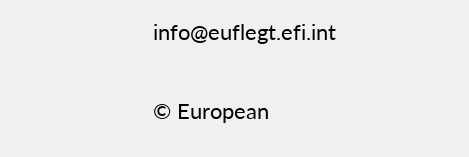info@euflegt.efi.int

© European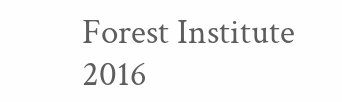Forest Institute 2016